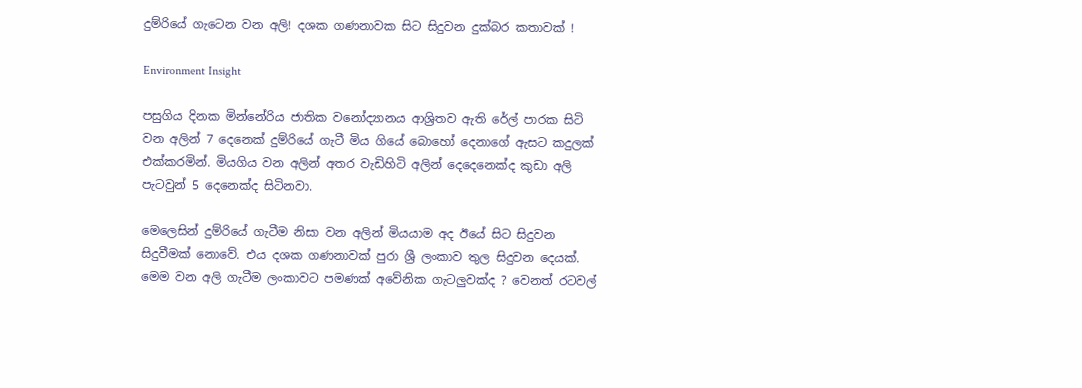දුම්රියේ ගැටෙන වන අලි! දශක ගණනාවක සිට සිදුවන දුක්බර කතාවක් !

Environment Insight

පසුගිය දිනක මින්නේරිය ජාතික වනෝද්‍යානය ආශ්‍රිතව ඇති රේල් පාරක සිටි වන අලින් 7 දෙනෙක් දුම්රියේ ගැටී මිය ගියේ බොහෝ දෙනාගේ ඇසට කදුලක් එක්කරමින්. මියගිය වන අලින් අතර වැඩිහිටි අලින් දෙදෙනෙක්ද කුඩා අලි පැටවුන් 5 දෙනෙක්ද සිටිනවා.

මෙලෙසින් දුම්රියේ ගැටීම නිසා වන අලින් මියයාම අද ඊයේ සිට සිදුවන සිදුවීමක් නොවේ. එය දශක ගණනාවක් පුරා ශ්‍රී ලංකාව තුල සිදුවන දෙයක්. මෙම වන අලි ගැටීම ලංකාවට පමණක් අවේනික ගැටලුවක්ද ? වෙනත් රටවල්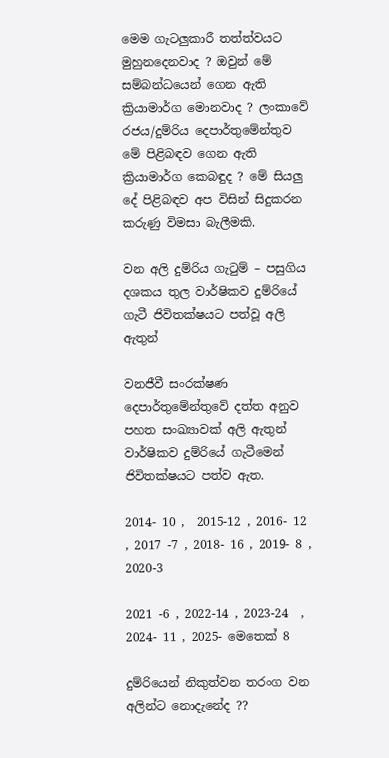මෙම ගැටලුකාරී තත්ත්වයට මුහුනදෙනවාද ? ඔවුන් මේ සම්බන්ධයෙන් ගෙන ඇති ක්‍රියාමාර්ග මොනවාද ? ලංකාවේ රජය/දුම්රිය දෙපාර්තුමේන්තුව මේ පිළිබඳව ගෙන ඇති ක්‍රියාමාර්ග කෙබඳුද ? මේ සියලු දේ පිළිබඳව අප විසින් සිදුකරන කරුණු විමසා බැලීමකි.

වන අලි දුම්රිය ගැටුම් – පසුගිය දශකය තුල වාර්ෂිකව දුම්රියේ ගැටී ජිවිතක්ෂයට පත්වූ අලි ඇතුන්

වනජීවී සංරක්ෂණ දෙපාර්තුමේන්තුවේ දත්ත අනුව පහත සංඛ්‍යාවක් අලි ඇතුන් වාර්ෂිකව දුම්රියේ ගැටීමෙන්  ජිවිතක්ෂයට පත්ව ඇත.

2014- 10 ,  2015-12 , 2016- 12 , 2017 -7 , 2018- 16 , 2019- 8 , 2020-3

2021 -6 , 2022-14 , 2023-24  , 2024- 11 , 2025- මෙතෙක් 8

දුම්රියෙන් නිකුත්වන තරංග වන අලින්ට නොදැනේද ??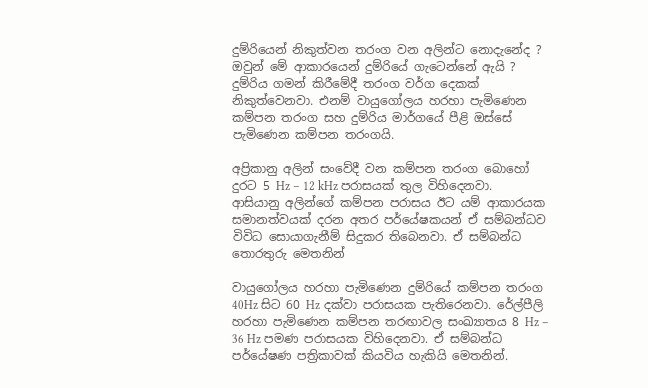දුම්රියෙන් නිකුත්වන තරංග වන අලින්ට නොදැනේද ? ඔවුන් මේ ආකාරයෙන් දුම්රියේ ගැටෙන්නේ ඇයි ? දුම්රිය ගමන් කිරීමේදී තරංග වර්ග දෙකක් නිකුත්වෙනවා. එනම් වායුගෝලය හරහා පැමිණෙන කම්පන තරංග සහ දුම්රිය මාර්ගයේ පීළි ඔස්සේ පැමිණෙන කම්පන තරංගයි.

අප්‍රිකානු අලින් සංවේදී වන කම්පන තරංග බොහෝ දුරට 5 Hz – 12 kHz පරාසයක් තුල විහිදෙනවා. ආසියානු අලින්ගේ කම්පන පරාසය ඊට යම් ආකාරයක සමානත්වයක් දරන අතර පර්යේෂකයන් ඒ සම්බන්ධව විවිධ සොයාගැනීම් සිදුකර තිබෙනවා. ඒ සම්බන්ධ තොරතුරු මෙතනින්

වායුගෝලය හරහා පැමිණෙන දුම්රියේ කම්පන තරංග 40Hz සිට 60 Hz දක්වා පරාසයක පැතිරෙනවා. රේල්පීලි හරහා පැමිණෙන කම්පන තරඟාවල සංඛ්‍යාතය 8 Hz – 36 Hz පමණ පරාසයක විහිදෙනවා. ඒ සම්බන්ධ පර්යේෂණ පත්‍රිකාවක් කියවිය හැකියි මෙතනින්.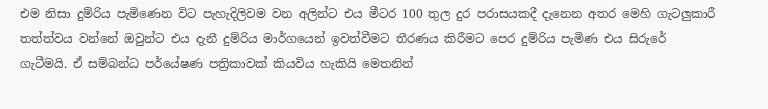එම නිසා දුම්රිය පැමිණෙන විට පැහැදිලිවම වන අලින්ට එය මීටර 100 තුල දුර පරාසයකදී දැනෙන අතර මෙහි ගැටලුකාරී තත්ත්වය වන්නේ ඔවුන්ට එය දැනී දුම්රිය මාර්ගයෙන් ඉවත්වීමට තීරණය කිරීමට පෙර දුම්රිය පැමිණ එය සිරුරේ ගැටීමයි. ඒ සම්බන්ධ පර්යේෂණ පත්‍රිකාවක් කියවිය හැකියි මෙතනින්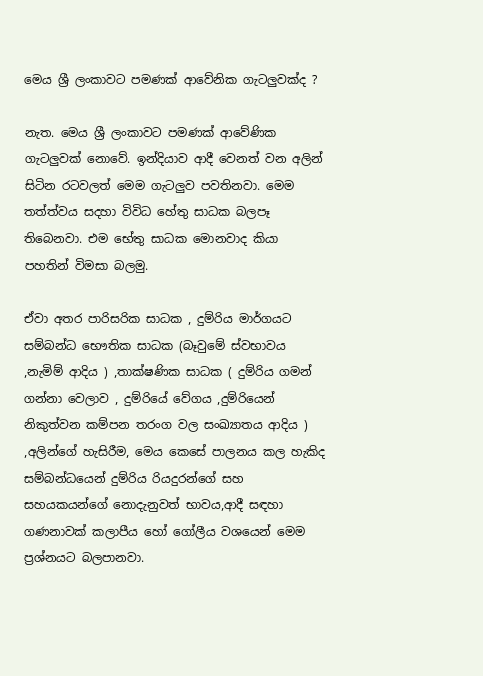මෙය ශ්‍රී ලංකාවට පමණක් ආවේනික ගැටලුවක්ද ?

නැත. මෙය ශ්‍රී ලංකාවට පමණක් ආවේණික ගැටලුවක් නොවේ. ඉන්දියාව ආදී වෙනත් වන අලින් සිටින රටවලත් මෙම ගැටලුව පවතිනවා. මෙම තත්ත්වය සදහා විවිධ හේතු සාධක බලපෑ තිබෙනවා. එම භේතු සාධක මොනවාද කියා පහතින් විමසා බලමු.

ඒවා අතර පාරිසරික සාධක , දුම්රිය මාර්ගයට සම්බන්ධ භෞතික සාධක (බෑවුමේ ස්වභාවය ,නැමිම් ආදිය ) ,තාක්ෂණික සාධක ( දුම්රිය ගමන් ගන්නා වෙලාව , දුම්රියේ වේගය ,දුම්රියෙන් නිකුත්වන කම්පන තරංග වල සංඛ්‍යාතය ආදිය ) ,අලින්ගේ හැසිරීම, මෙය කෙසේ පාලනය කල හැකිද සම්බන්ධයෙන් දුම්රිය රියදුරන්ගේ සහ සහයකයන්ගේ නොදැනුවත් භාවය,ආදී සඳහා ගණනාවක් කලාපීය හෝ ගෝලීය වශයෙන් මෙම ප්‍රශ්නයට බලපානවා.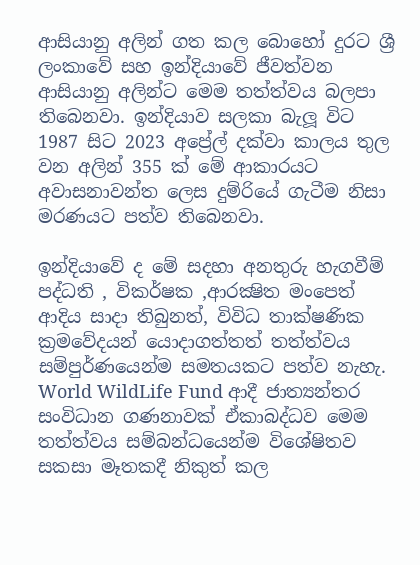ආසියානු අලින් ගත කල බොහෝ දුරට ශ්‍රී ලංකාවේ සහ ඉන්දියාවේ ජීවත්වන ආසියානු අලින්ට මෙම තත්ත්වය බලපා තිබෙනවා. ඉන්දියාව සලකා බැලූ විට 1987 සිට 2023 අප්‍රේල් දක්වා කාලය තුල වන අලින් 355 ක් මේ ආකාරයට අවාසනාවන්ත ලෙස දුම්රියේ ගැටීම නිසා මරණයට පත්ව තිබෙනවා.

ඉන්දියාවේ ද මේ සදහා අනතුරු හැගවීම් පද්ධති , විකර්ෂක ,ආරක්‍ෂිත මංපෙත් ආදිය සාදා තිබුනත්, විවිධ තාක්ෂණික ක්‍රමවේදයන් යොදාගත්තත් තත්ත්වය සම්පුර්ණයෙන්ම සමතයකට පත්ව නැහැ. World WildLife Fund ආදී ජාත්‍යන්තර සංවිධාන ගණනාවක් ඒකාබද්ධව මෙම තත්ත්වය සම්බන්ධයෙන්ම විශේෂිතව සකසා මෑතකදී නිකුත් කල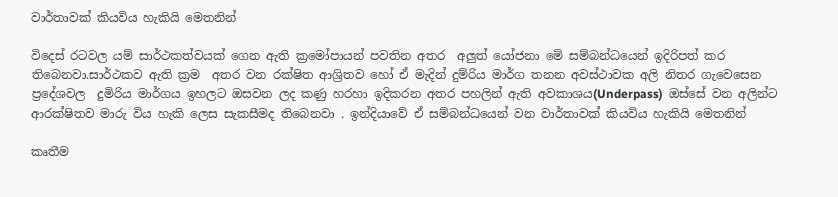වාර්තාවක් කියවිය හැකියි මෙතනින්

විදෙස් රටවල යම් සාර්ථකත්වයක් ගෙන ඇති ක්‍රමෝපායන් පවතින අතර  අලුත් යෝජනා මේ සම්බන්ධයෙන් ඉදිරිපත් කර තිබෙනවා.සාර්ථකව ඇති ක්‍රම  අතර වන රක්ෂිත ආශ්‍රිතව හෝ ඒ මැදින් දුම්රිය මාර්ග තනන අවස්ථාවක අලි නිතර ගැවෙසෙන ප්‍රදේශවල  දුමිරිය මාර්ගය ඉහලට ඔසවන ලද කණු හරහා ඉදිකරන අතර පහලින් ඇති අවකාශය(Underpass)  ඔස්සේ වන අලින්ට ආරක්ෂිතව මාරු විය හැකි ලෙස සැකසීමද තිබෙනවා . ඉන්දියාවේ ඒ සම්බන්ධයෙන් වන වාර්තාවක් කියවිය හැකියි මෙතනින්

කෘතීම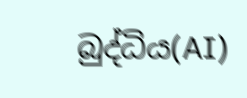බුද්ධිය(AI)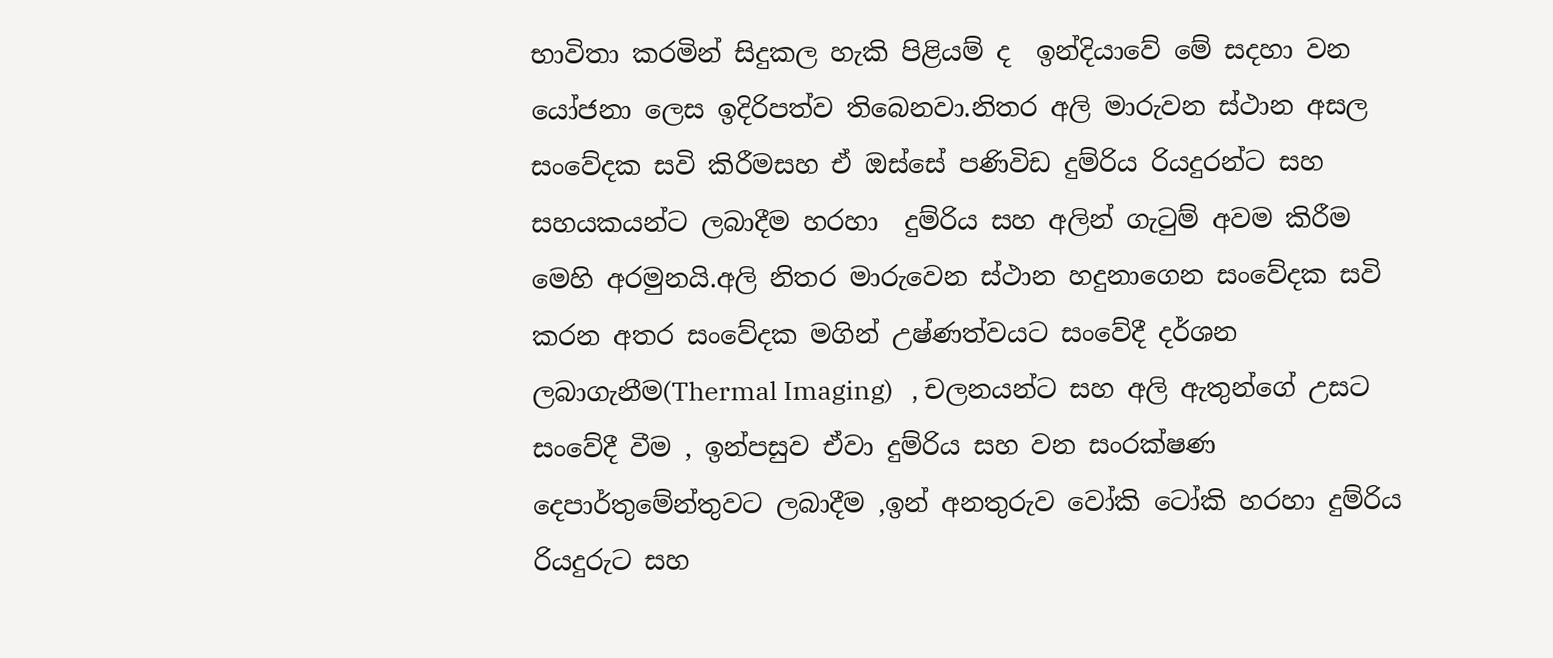භාවිතා කරමින් සිදුකල හැකි පිළියම් ද  ඉන්දියාවේ මේ සදහා වන යෝජනා ලෙස ඉදිරිපත්ව තිබෙනවා.නිතර අලි මාරුවන ස්ථාන අසල සංවේදක සවි කිරීමසහ ඒ ඔස්සේ පණිවිඩ දුම්රිය රියදුරන්ට සහ සහයකයන්ට ලබාදීම හරහා  දුම්රිය සහ අලින් ගැටුම් අවම කිරීම මෙහි අරමුනයි.අලි නිතර මාරුවෙන ස්ථාන හදුනාගෙන සංවේදක සවි කරන අතර සංවේදක මගින් උෂ්ණත්වයට සංවේදී දර්ශන ලබාගැනීම(Thermal Imaging)   , චලනයන්ට සහ අලි ඇතුන්ගේ උසට  සංවේදී වීම , ඉන්පසුව ඒවා දුම්රිය සහ වන සංරක්ෂණ දෙපාර්තුමේන්තුවට ලබාදීම ,ඉන් අනතුරුව වෝකි ටෝකි හරහා දුම්රිය රියදුරුට සහ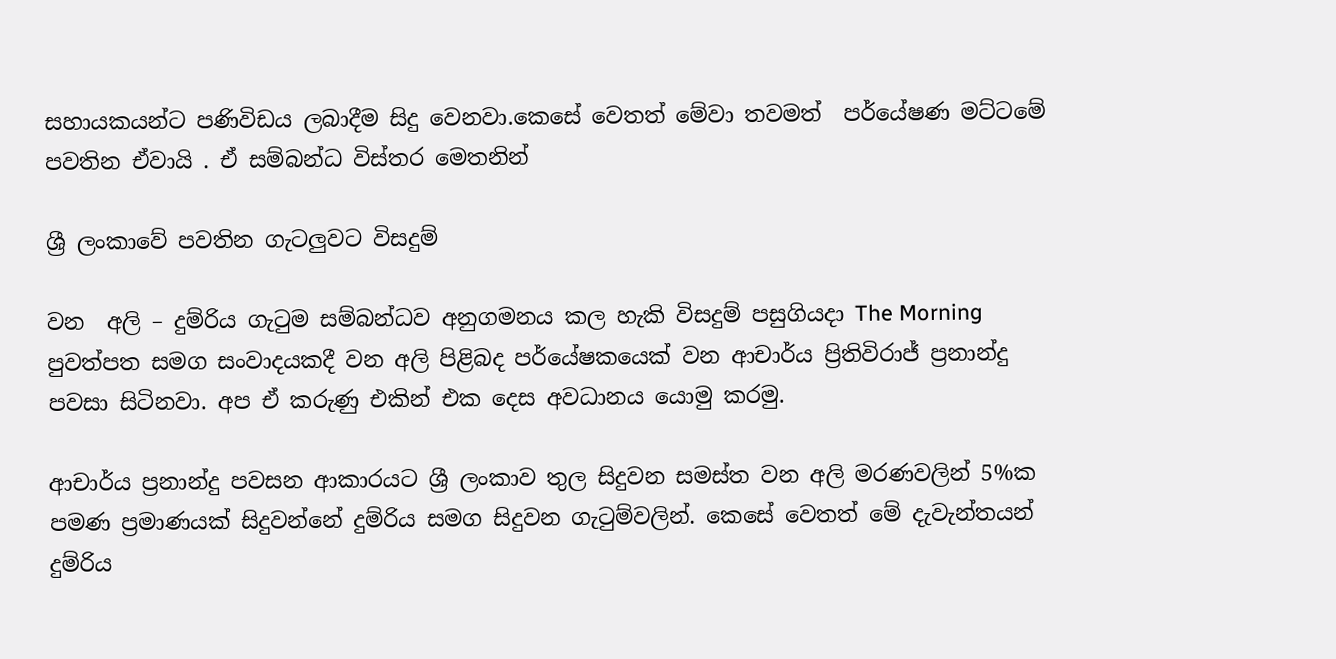සහායකයන්ට පණිවිඩය ලබාදීම සිදු වෙනවා.කෙසේ වෙතත් මේවා තවමත්  පර්යේෂණ මට්ටමේ පවතින ඒවායි . ඒ සම්බන්ධ විස්තර මෙතනින්

ශ්‍රී ලංකාවේ පවතින ගැටලුවට විසදුම්

වන  අලි – දුම්රිය ගැටුම සම්බන්ධව අනුගමනය කල හැකි විසදුම් පසුගියදා The Morning පුවත්පත සමග සංවාදයකදී වන අලි පිළිබද පර්යේෂකයෙක් වන ආචාර්ය ප්‍රිතිවිරාජ් ප්‍රනාන්දු පවසා සිටිනවා. අප ඒ කරුණු එකින් එක දෙස අවධානය යොමු කරමු.

ආචාර්ය ප්‍රනාන්දු පවසන ආකාරයට ශ්‍රී ලංකාව තුල සිදුවන සමස්ත වන අලි මරණවලින් 5%ක පමණ ප්‍රමාණයක් සිදුවන්නේ දුම්රිය සමග සිදුවන ගැටුම්වලින්. කෙසේ වෙතත් මේ දැවැන්තයන් දුම්රිය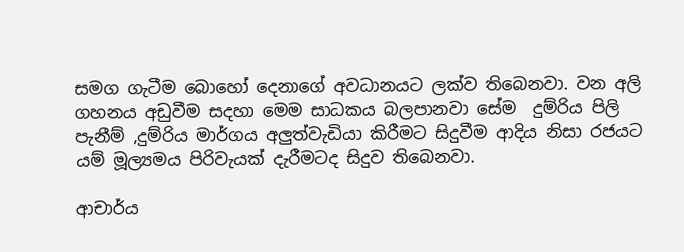සමග ගැටීම බොහෝ දෙනාගේ අවධානයට ලක්ව තිබෙනවා. වන අලි ගහනය අඩුවීම සදහා මෙම සාධකය බලපානවා සේම  දුම්රිය පිලි පැනීම් ,දුම්රිය මාර්ගය අලුත්වැඩියා කිරීමට සිදුවීම ආදිය නිසා රජයට යම් මූල්‍යමය පිරිවැයක් දැරීමටද සිදුව තිබෙනවා.

ආචාර්ය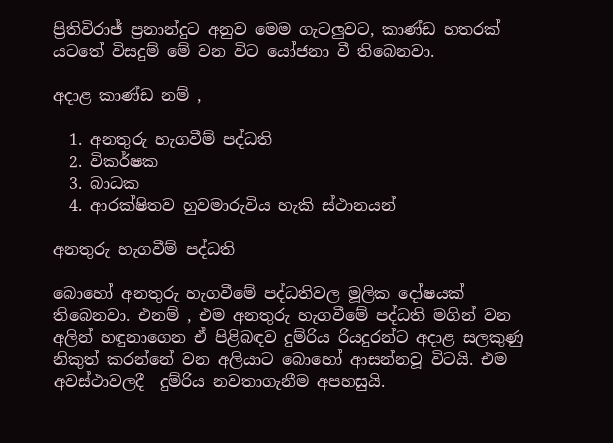ප්‍රිතිවිරාජ් ප්‍රනාන්දුට අනුව මෙම ගැටලුවට, කාණ්ඩ හතරක් යටතේ විසදුම් මේ වන විට යෝජනා වී තිබෙනවා.

අදාළ කාණ්ඩ නම් ,

  1. අනතුරු හැගවීම් පද්ධති
  2. විකර්ෂක
  3. බාධක
  4. ආරක්ෂිතව හුවමාරුවිය හැකි ස්ථානයන්

අනතුරු හැගවීම් පද්ධති

බොහෝ අනතුරු හැගවීමේ පද්ධතිවල මූලික දෝෂයක් තිබෙනවා. එනම් , එම අනතුරු හැගවීමේ පද්ධති මගින් වන අලින් හඳුනාගෙන ඒ පිළිබඳව දුම්රිය රියදුරන්ට අදාළ සලකුණු නිකුත් කරන්නේ වන අලියාට බොහෝ ආසන්නවූ විටයි. එම අවස්ථාවලදී  දුම්රිය නවතාගැනීම අපහසුයි.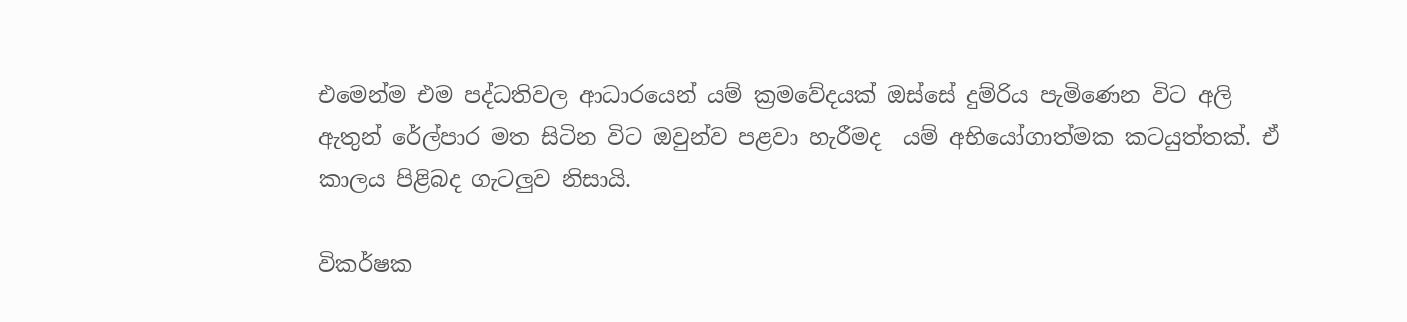එමෙන්ම එම පද්ධතිවල ආධාරයෙන් යම් ක්‍රමවේදයක් ඔස්සේ දුම්රිය පැමිණෙන විට අලි ඇතුන් රේල්පාර මත සිටින විට ඔවුන්ව පළවා හැරීමද  යම් අභියෝගාත්මක කටයුත්තක්. ඒ කාලය පිළිබද ගැටලුව නිසායි.

විකර්ෂක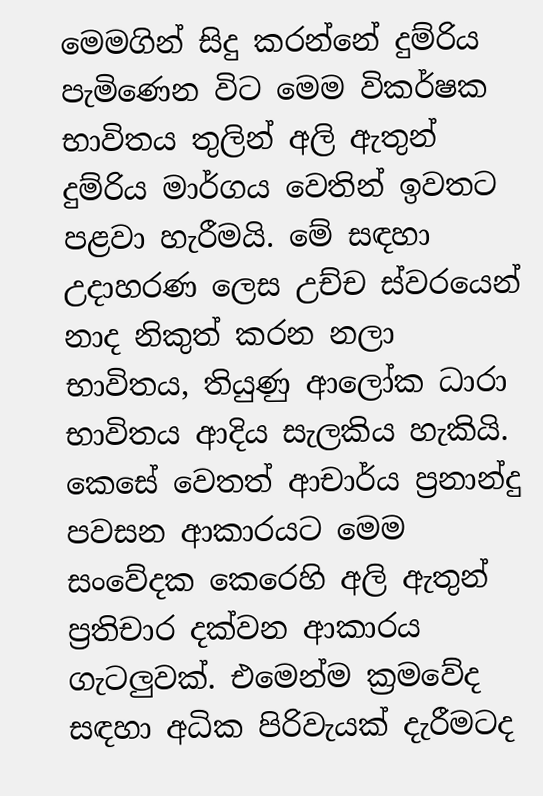මෙමගින් සිදු කරන්නේ දුම්රිය පැමිණෙන විට මෙම විකර්ෂක භාවිතය තුලින් අලි ඇතුන් දුම්රිය මාර්ගය වෙතින් ඉවතට පළවා හැරීමයි. මේ සඳහා උදාහරණ ලෙස උච්ච ස්වරයෙන් නාද නිකුත් කරන නලා භාවිතය, තියුණු ආලෝක ධාරා භාවිතය ආදිය සැලකිය හැකියි. කෙසේ වෙතත් ආචාර්ය ප්‍රනාන්දු පවසන ආකාරයට මෙම සංවේදක කෙරෙහි අලි ඇතුන් ප්‍රතිචාර දක්වන ආකාරය ගැටලුවක්. එමෙන්ම ක්‍රමවේද සඳහා අධික පිරිවැයක් දැරීමටද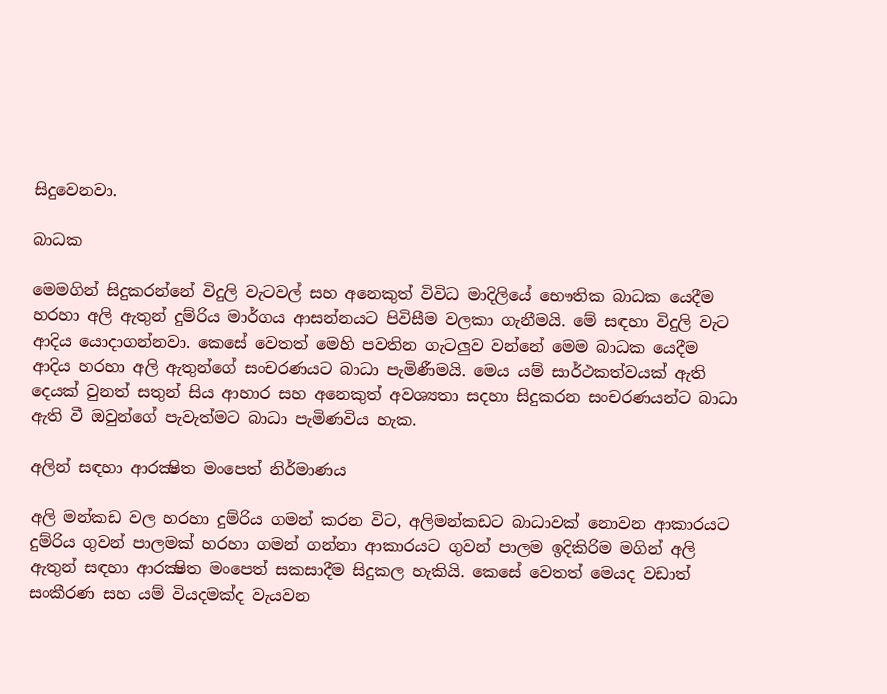සිදුවෙනවා.

බාධක

මෙමගින් සිදුකරන්නේ විදුලි වැටවල් සහ අනෙකුත් විවිධ මාදිලියේ භෞතික බාධක යෙදීම හරහා අලි ඇතුන් දුම්රිය මාර්ගය ආසන්නයට පිවිසීම වලකා ගැනීමයි. මේ සඳහා විදුලි වැට ආදිය යොදාගන්නවා. කෙසේ වෙතත් මෙහි පවතින ගැටලුව වන්නේ මෙම බාධක යෙදීම ආදිය හරහා අලි ඇතුන්ගේ සංචරණයට බාධා පැමිණීමයි. මෙය යම් සාර්ථකත්වයක් ඇති දෙයක් වුනත් සතුන් සිය ආහාර සහ අනෙකුත් අවශ්‍යතා සදහා සිදුකරන සංචරණයන්ට බාධා ඇති වී ඔවුන්ගේ පැවැත්මට බාධා පැමිණවිය හැක.

අලින් සඳහා ආරක්‍ෂිත මංපෙත් නිර්මාණය

අලි මන්කඩ වල හරහා දුම්රිය ගමන් කරන විට, අලිමන්කඩට බාධාවක් නොවන ආකාරයට දුම්රිය ගුවන් පාලමක් හරහා ගමන් ගන්නා ආකාරයට ගුවන් පාලම ඉදිකිරිම මගින් අලි ඇතුන් සඳහා ආරක්‍ෂිත මංපෙත් සකසාදීම සිදුකල හැකියි. කෙසේ වෙතත් මෙයද වඩාත් සංකීරණ සහ යම් වියදමක්ද වැයවන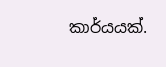කාර්යයක්.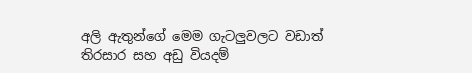අලි ඇතුන්ගේ මෙම ගැටලුවලට වඩාත් තිරසාර සහ අඩු වියදම්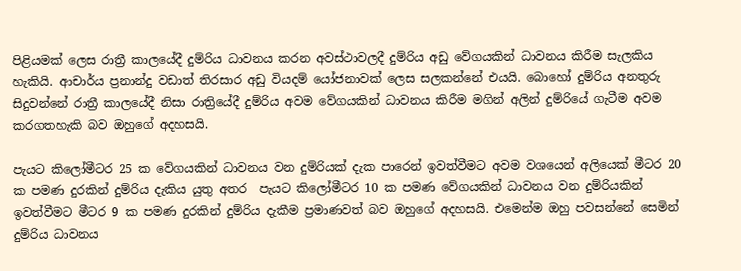පිළියමක් ලෙස රාත්‍රී කාලයේදී දුම්රිය ධාවනය කරන අවස්ථාවලදී දුම්රිය අඩු වේගයකින් ධාවනය කිරීම සැලකිය හැකියි. ආචාර්ය ප්‍රනාන්දු වඩාත් තිරසාර අඩු වියදම් යෝජනාවක් ලෙස සලකන්නේ එයයි. බොහෝ දුම්රිය අනතුරු සිදුවන්නේ රාත්‍රී කාලයේදී නිසා රාත්‍රියේදී දුම්රිය අවම වේගයකින් ධාවනය කිරීම මගින් අලින් දුම්රියේ ගැටීම අවම කරගතහැකි බව ඔහුගේ අදහසයි.

පැයට කිලෝමීටර 25 ක වේගයකින් ධාවනය වන දුම්රියක් දැක පාරෙන් ඉවත්වීමට අවම වශයෙන් අලියෙක් මීටර 20 ක පමණ දුරකින් දුම්රිය දැකිය යුතු අතර  පැයට කිලෝමීටර 10 ක පමණ වේගයකින් ධාවනය වන දුම්රියකින් ඉවත්වීමට මීටර 9 ක පමණ දුරකින් දුම්රිය දැකීම ප්‍රමාණවත් බව ඔහුගේ අදහසයි. එමෙන්ම ඔහු පවසන්නේ සෙමින් දුම්රිය ධාවනය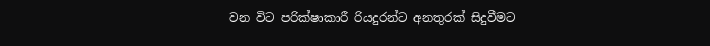වන විට පරික්ෂාකාරී රියදුරන්ට අනතුරක් සිදුවීමට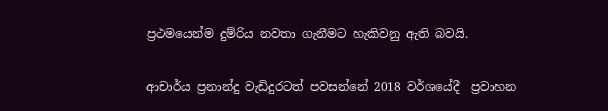ප්‍රථමයෙන්ම දුම්රිය නවතා ගැනීමට හැකිවනු ඇති බවයි.

ආචාර්ය ප්‍රනාන්දු වැඩිදුරටත් පවසන්නේ 2018 වර්ශයේදී  ප්‍රවාහන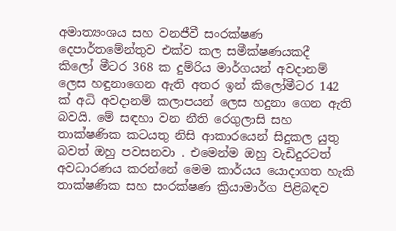අමාත්‍යංශය සහ වනජීවී සංරක්ෂණ දෙපාර්තමේන්තුව එක්ව කල සමීක්ෂණයකදී  කිලෝ මීටර 368 ක දුම්රිය මාර්ගයන් අවදානම් ලෙස හඳුනාගෙන ඇති අතර ඉන් කිලෝමීටර 142 ක් අධි අවදානම් කලාපයන් ලෙස හදුනා ගෙන ඇති බවයි. මේ සඳහා වන නීති රෙගුලාසි සහ තාක්ෂණික කටයතු නිසි ආකාරයෙන් සිදුකල යුතු බවත් ඔහු පවසනවා . එමෙන්ම ඔහු වැඩිදුරටත් අවධාරණය කරන්නේ මෙම කාර්යය යොදාගත හැකි තාක්ෂණික සහ සංරක්ෂණ ක්‍රියාමාර්ග පිළිබඳව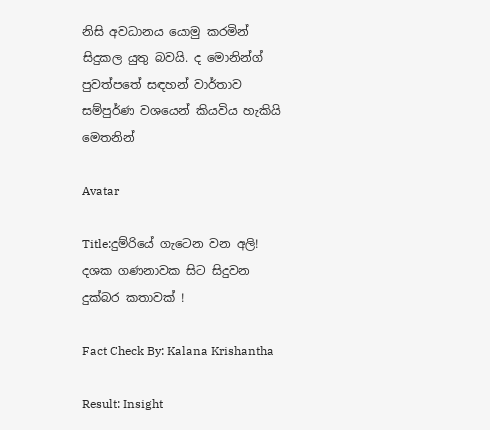නිසි අවධානය යොමු කරමින් සිදුකල යුතු බවයි. ද මොනින්ග් පුවත්පතේ සඳහන් වාර්තාව සම්පුර්ණ වශයෙන් කියවිය හැකියි  මෙතනින්

Avatar

Title:දුම්රියේ ගැටෙන වන අලි! දශක ගණනාවක සිට සිදුවන දුක්බර කතාවක් !

Fact Check By: Kalana Krishantha

Result: Insight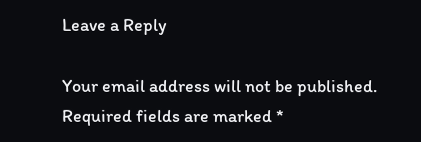Leave a Reply

Your email address will not be published. Required fields are marked *